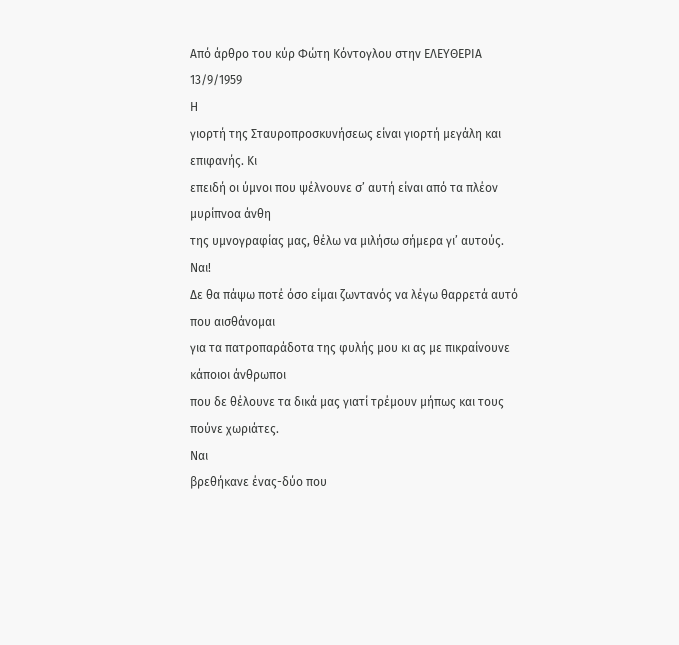Από άρθρο του κύρ Φώτη Κόντογλου στην ΕΛΕΥΘΕΡΙΑ 13/9/1959
Η
γιορτή της Σταυροπροσκυνήσεως είναι γιορτή μεγάλη και επιφανής. Κι
επειδή οι ύμνοι που ψέλνουνε σ’ αυτή είναι από τα πλέον μυρίπνοα άνθη
της υμνογραφίας μας, θέλω να μιλήσω σήμερα γι’ αυτούς.
Ναι!
Δε θα πάψω ποτέ όσο είμαι ζωντανός να λέγω θαρρετά αυτό που αισθάνομαι
για τα πατροπαράδοτα της φυλής μου κι ας με πικραίνουνε κάποιοι άνθρωποι
που δε θέλουνε τα δικά μας γιατί τρέμουν μήπως και τους πούνε χωριάτες.
Ναι
βρεθήκανε ένας-δύο που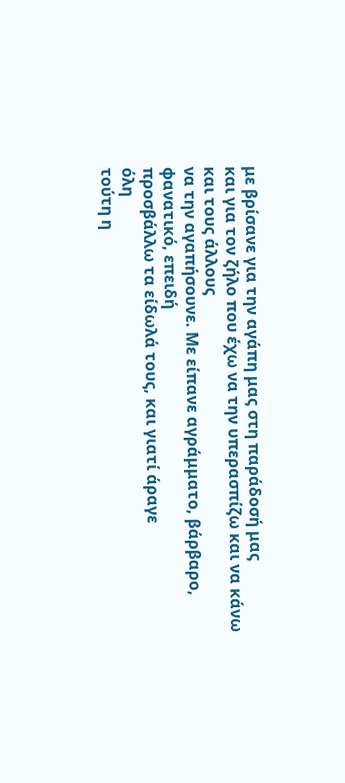με βρίσανε για την αγάπη μας στη παράδοσή μας
και για τον ζήλο που έχω να την υπερασπίζω και να κάνω και τους άλλους
να την αγαπήσουνε. Με είπανε αγράμματο, βάρβαρο, φανατικό, επειδή
προσβάλλω τα είδωλά τους, και γιατί άραγε
όλη
τούτη η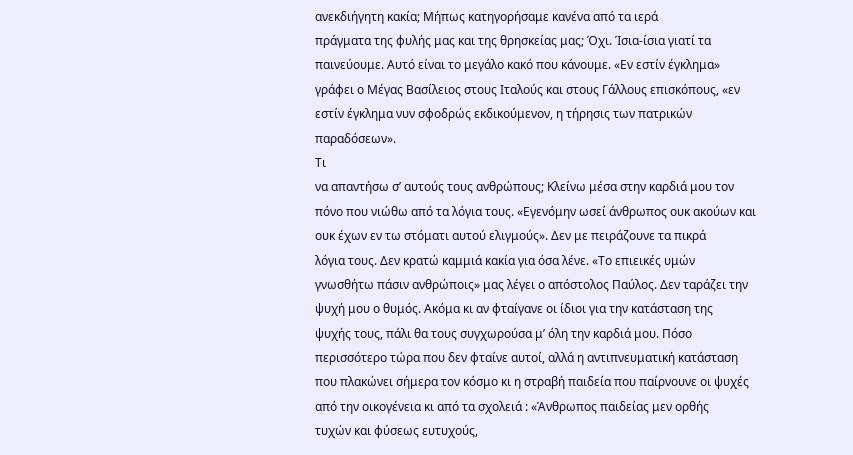ανεκδιήγητη κακία; Μήπως κατηγορήσαμε κανένα από τα ιερά
πράγματα της φυλής μας και της θρησκείας μας; Όχι. Ίσια-ίσια γιατί τα
παινεύουμε. Αυτό είναι το μεγάλο κακό που κάνουμε. «Εν εστίν έγκλημα»
γράφει ο Μέγας Βασίλειος στους Ιταλούς και στους Γάλλους επισκόπους, «εν
εστίν έγκλημα νυν σφοδρώς εκδικούμενον, η τήρησις των πατρικών
παραδόσεων».
Τι
να απαντήσω σ’ αυτούς τους ανθρώπους; Κλείνω μέσα στην καρδιά μου τον
πόνο που νιώθω από τα λόγια τους. «Εγενόμην ωσεί άνθρωπος ουκ ακούων και
ουκ έχων εν τω στόματι αυτού ελιγμούς». Δεν με πειράζουνε τα πικρά
λόγια τους. Δεν κρατώ καμμιά κακία για όσα λένε. «Το επιεικές υμών
γνωσθήτω πάσιν ανθρώποις» μας λέγει ο απόστολος Παύλος. Δεν ταράζει την
ψυχή μου ο θυμός. Ακόμα κι αν φταίγανε οι ίδιοι για την κατάσταση της
ψυχής τους, πάλι θα τους συγχωρούσα μ’ όλη την καρδιά μου. Πόσο
περισσότερο τώρα που δεν φταίνε αυτοί, αλλά η αντιπνευματική κατάσταση
που πλακώνει σήμερα τον κόσμο κι η στραβή παιδεία που παίρνουνε οι ψυχές
από την οικογένεια κι από τα σχολειά : «Άνθρωπος παιδείας μεν ορθής
τυχών και φύσεως ευτυχούς,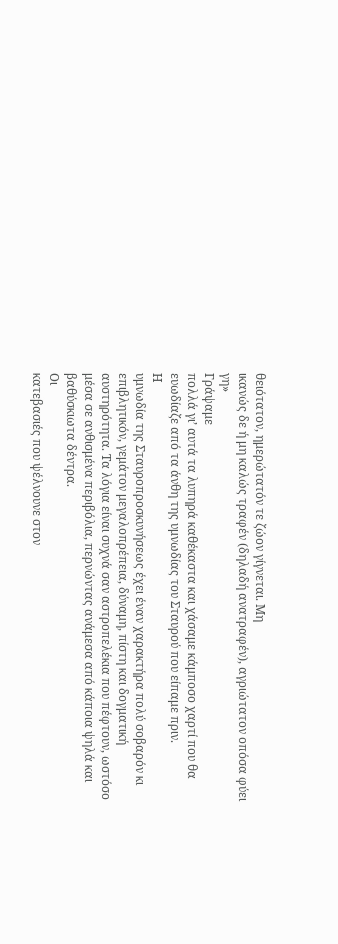θειότατον, ημερώτατόν τε ζώον γίγνεται. Μη
ικανώς δε ή μη καλώς τραφέν (δηλαδή ανατραφέν), αγριώτατον οπόσα φύει
γη»
Γράψαμε
πολλά γι’ αυτά τα λυπηρά καθέκαστα και χάσαμε κάμποσο χαρτί που θα
ευωδίαζε από τα άνθη της υμνωδίας του Σταυρού που είπαμε πριν.
Η
υμνωδία της Σταυροπροσκυνήσεως έχει έναν χαρακτήρα πολύ σοβαρόν κι
επιβλητικόν, γεμάτον μεγαλοπρέπεια, δύναμη, πίστη και δογματική
αυστηρότητα. Τα λόγια είναι συχνά σαν αστροπελέκια που πέφτουν, ωστόσο
μέσα σε ανθισμένα περιβόλια, περνώντας ανάμεσα από κάποια ψηλά και
βαθύσκιωτα δέντρα.
Οι
κατεβασιές που ψέλνουνε στον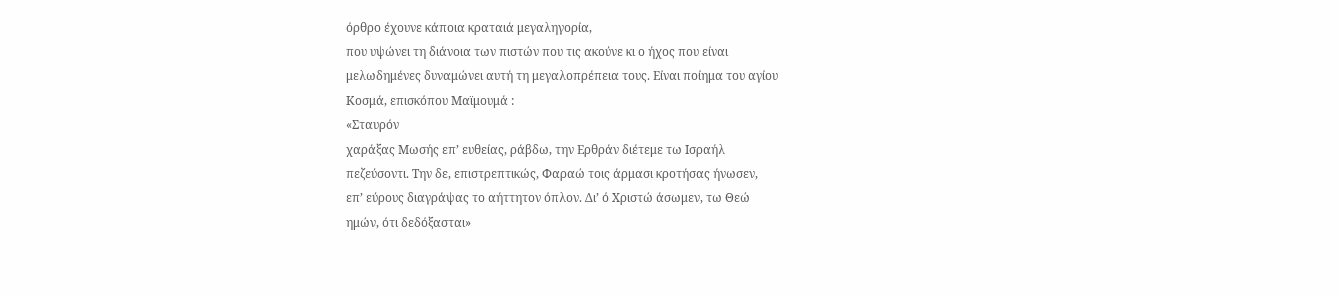όρθρο έχουνε κάποια κραταιά μεγαληγορία,
που υψώνει τη διάνοια των πιστών που τις ακούνε κι ο ήχος που είναι
μελωδημένες δυναμώνει αυτή τη μεγαλοπρέπεια τους. Είναι ποίημα του αγίου
Κοσμά, επισκόπου Μαϊμουμά :
«Σταυρόν
χαράξας Μωσής επ’ ευθείας, ράβδω, την Ερθράν διέτεμε τω Ισραήλ
πεζεύσοντι. Την δε, επιστρεπτικώς, Φαραώ τοις άρμασι κροτήσας ήνωσεν,
επ’ εύρους διαγράψας το αήττητον όπλον. Δι’ ό Χριστώ άσωμεν, τω Θεώ
ημών, ότι δεδόξασται»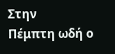Στην
Πέμπτη ωδή ο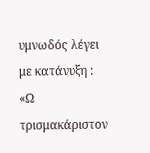υμνωδός λέγει με κατάνυξη : «Ω τρισμακάριστον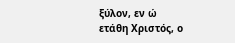ξύλον, εν ώ
ετάθη Χριστός, ο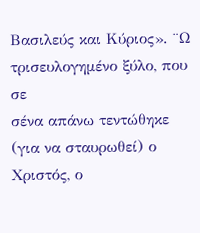Βασιλεύς και Κύριος». ¨Ω τρισευλογημένο ξύλο, που σε
σένα απάνω τεντώθηκε (για να σταυρωθεί) ο Χριστός, ο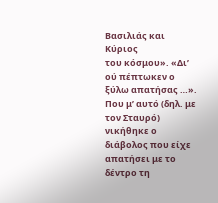Βασιλιάς και Κύριος
του κόσμου». «Δι’ ού πέπτωκεν ο ξύλω απατήσας …». Που μ’ αυτό (δηλ. με
τον Σταυρό) νικήθηκε ο διάβολος που είχε απατήσει με το δέντρο τη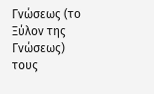Γνώσεως (το Ξύλον της Γνώσεως) τους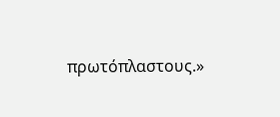πρωτόπλαστους.»